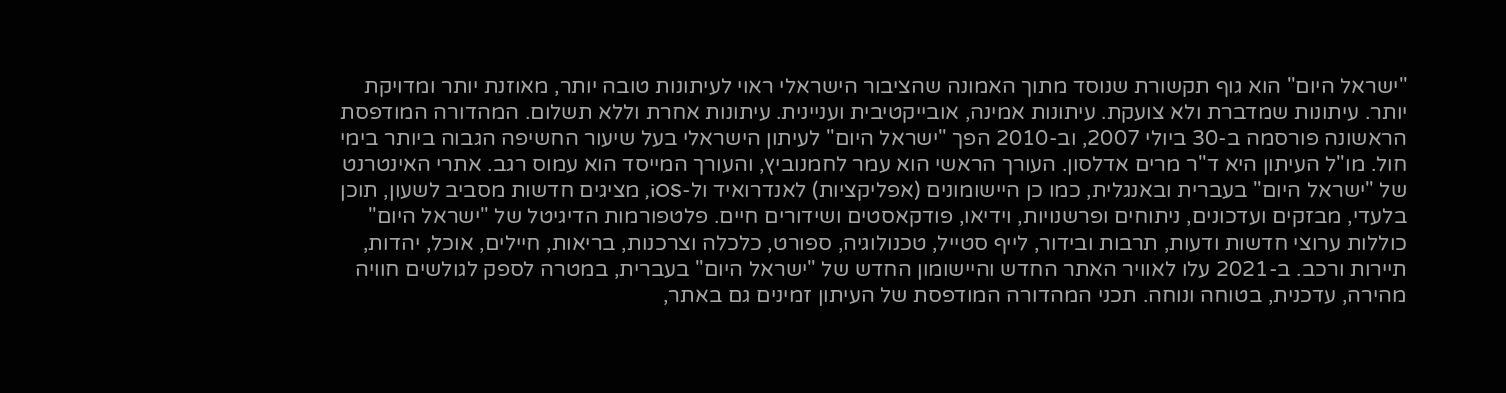"ישראל היום" הוא גוף תקשורת שנוסד מתוך האמונה שהציבור הישראלי ראוי לעיתונות טובה יותר, מאוזנת יותר ומדויקת יותר. עיתונות שמדברת ולא צועקת. עיתונות אמינה, אובייקטיבית ועניינית. עיתונות אחרת וללא תשלום. המהדורה המודפסת הראשונה פורסמה ב-30 ביולי 2007, וב-2010 הפך "ישראל היום" לעיתון הישראלי בעל שיעור החשיפה הגבוה ביותר בימי חול. מו"ל העיתון היא ד"ר מרים אדלסון. העורך הראשי הוא עמר לחמנוביץ, והעורך המייסד הוא עמוס רגב. אתרי האינטרנט של "ישראל היום" בעברית ובאנגלית, כמו כן היישומונים (אפליקציות) לאנדרואיד ול-iOS, מציגים חדשות מסביב לשעון, תוכן בלעדי, מבזקים ועדכונים, ניתוחים ופרשנויות, וידיאו, פודקאסטים ושידורים חיים. פלטפורמות הדיגיטל של "ישראל היום" כוללות ערוצי חדשות ודעות, תרבות ובידור, לייף סטייל, טכנולוגיה, ספורט, כלכלה וצרכנות, בריאות, חיילים, אוכל, יהדות, תיירות ורכב. ב-2021 עלו לאוויר האתר החדש והיישומון החדש של "ישראל היום" בעברית, במטרה לספק לגולשים חוויה מהירה, עדכנית, בטוחה ונוחה. תכני המהדורה המודפסת של העיתון זמינים גם באתר,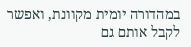במהדורה יומית מקוונת, ואפשר לקבל אותם גם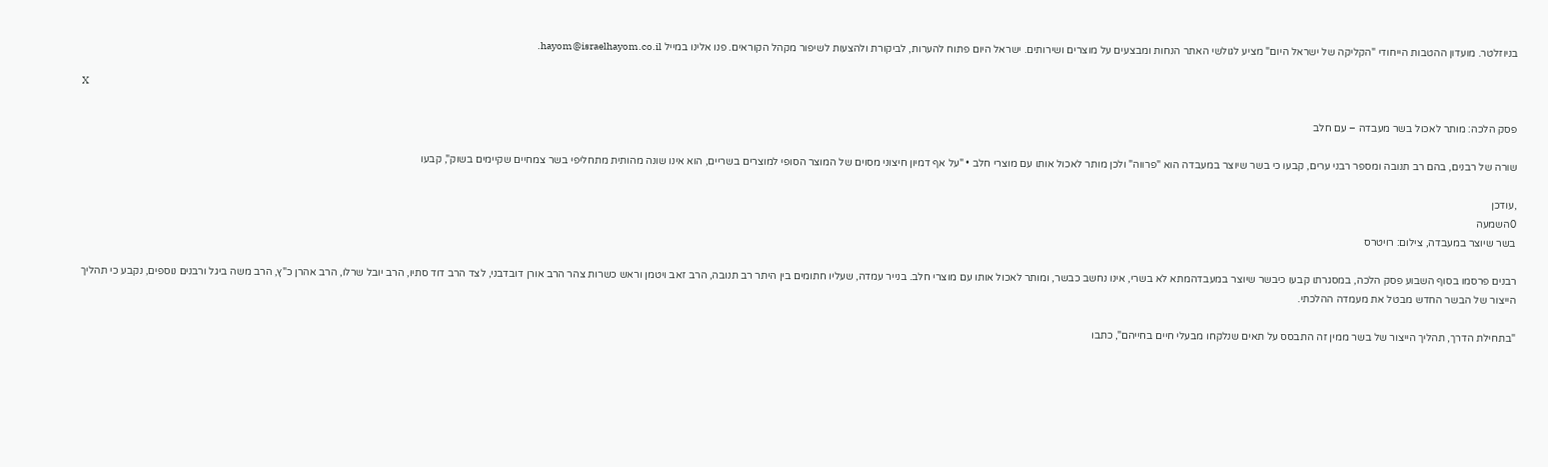בניוזלטר. מועדון ההטבות הייחודי "הקליקה של ישראל היום" מציע לגולשי האתר הנחות ומבצעים על מוצרים ושירותים. ישראל היום פתוח להערות, לביקורת ולהצעות לשיפור מקהל הקוראים. פנו אלינו במייל hayom@israelhayom.co.il.

X

פסק הלכה: מותר לאכול בשר מעבדה – עם חלב

שורה של רבנים, בהם רב תנובה ומספר רבני ערים, קבעו כי בשר שיוצר במעבדה הוא "פרווה" ולכן מותר לאכול אותו עם מוצרי חלב • "על אף דמיון חיצוני מסוים של המוצר הסופי למוצרים בשריים, הוא אינו שונה מהותית מתחליפי בשר צמחיים שקיימים בשוק", קבעו

,עודכן
0השמעה
בשר שיוצר במעבדה, צילום: רויטרס

רבנים פרסמו בסוף השבוע פסק הלכה, במסגרתו קבעו כיבשר שיוצר במעבדהמתא לא בשרי, אינו נחשב כבשר, ומותר לאכול אותו עם מוצרי חלב. בנייר עמדה, שעליו חתומים בין היתר רב תנובה, הרב זאב ויטמן וראש כשרות צהר הרב אורן דובדבני, לצד הרב דוד סתיו, הרב יובל שרלו, הרב אהרן כ"ץ, הרב משה ביגל ורבנים נוספים, נקבע כי תהליך הייצור של הבשר החדש מבטל את מעמדה ההלכתי.

"בתחילת הדרך, תהליך הייצור של בשר ממין זה התבסס על תאים שנלקחו מבעלי חיים בחייהם", כתבו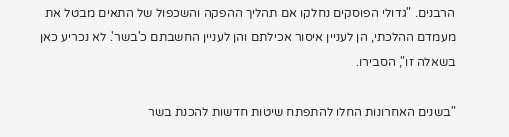הרבנים. "גדולי הפוסקים נחלקו אם תהליך ההפקה והשכפול של התאים מבטל את מעמדם ההלכתי, הן לעניין איסור אכילתם והן לעניין החשבתם כ'בשר'. לא נכריע כאן בשאלה זו", הסבירו.

"בשנים האחרונות החלו להתפתח שיטות חדשות להכנת בשר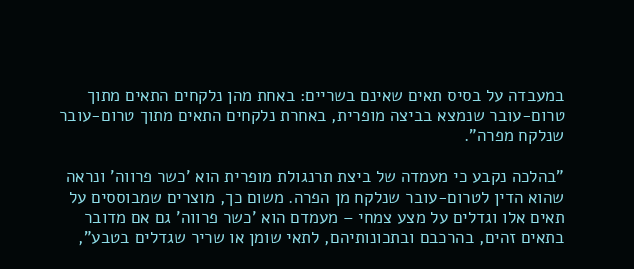במעבדה על בסיס תאים שאינם בשריים: באחת מהן נלקחים התאים מתוך טרום-עובר שנמצא בביצה מופרית, באחרת נלקחים התאים מתוך טרום-עובר שנלקח מפרה".

"בהלכה נקבע כי מעמדה של ביצת תרנגולת מופרית הוא 'כשר פרווה' ונראה שהוא הדין לטרום-עובר שנלקח מן הפרה. משום כך, מוצרים שמבוססים על תאים אלו וגדלים על מצע צמחי – מעמדם הוא 'כשר פרווה' גם אם מדובר בתאים זהים, בהרכבם ובתכונותיהם, לתאי שומן או שריר שגדלים בטבע",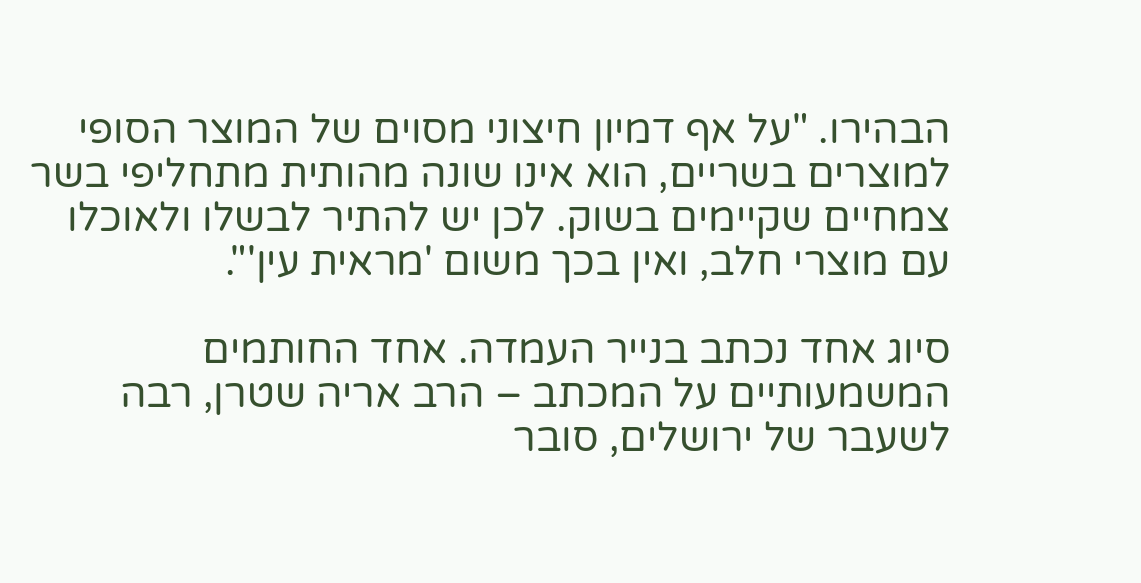הבהירו. "על אף דמיון חיצוני מסוים של המוצר הסופי למוצרים בשריים, הוא אינו שונה מהותית מתחליפי בשר צמחיים שקיימים בשוק. לכן יש להתיר לבשלו ולאוכלו עם מוצרי חלב, ואין בכך משום 'מראית עין'".

סיוג אחד נכתב בנייר העמדה. אחד החותמים המשמעותיים על המכתב – הרב אריה שטרן, רבה לשעבר של ירושלים, סובר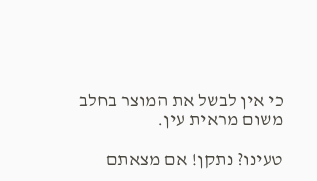כי אין לבשל את המוצר בחלב משום מראית עין.

טעינו? נתקן! אם מצאתם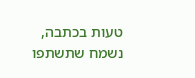טעות בכתבה, נשמח שתשתפו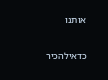אותנו

כדאילהכיר